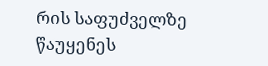რის საფუძველზე წაუყენეს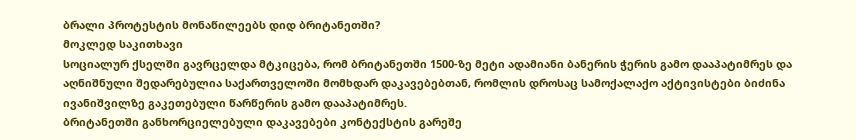ბრალი პროტესტის მონაწილეებს დიდ ბრიტანეთში?
მოკლედ საკითხავი
სოციალურ ქსელში გავრცელდა მტკიცება, რომ ბრიტანეთში 1500-ზე მეტი ადამიანი ბანერის ჭერის გამო დააპატიმრეს და აღნიშნული შედარებულია საქართველოში მომხდარ დაკავებებთან, რომლის დროსაც სამოქალაქო აქტივისტები ბიძინა ივანიშვილზე გაკეთებული წარწერის გამო დააპატიმრეს.
ბრიტანეთში განხორციელებული დაკავებები კონტექსტის გარეშე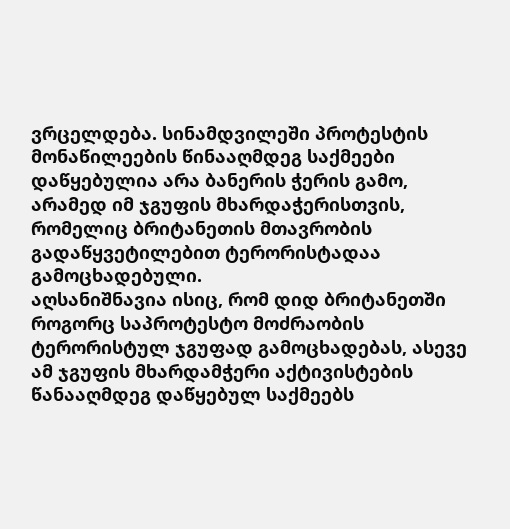ვრცელდება. სინამდვილეში პროტესტის მონაწილეების წინააღმდეგ საქმეები დაწყებულია არა ბანერის ჭერის გამო, არამედ იმ ჯგუფის მხარდაჭერისთვის, რომელიც ბრიტანეთის მთავრობის გადაწყვეტილებით ტერორისტადაა გამოცხადებული.
აღსანიშნავია ისიც, რომ დიდ ბრიტანეთში როგორც საპროტესტო მოძრაობის ტერორისტულ ჯგუფად გამოცხადებას, ასევე ამ ჯგუფის მხარდამჭერი აქტივისტების წანააღმდეგ დაწყებულ საქმეებს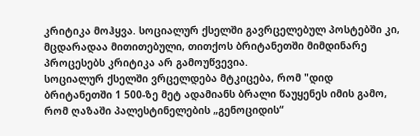კრიტიკა მოჰყვა. სოციალურ ქსელში გავრცელებულ პოსტებში კი, მცდარადაა მითითებული, თითქოს ბრიტანეთში მიმდინარე პროცესებს კრიტიკა არ გამოუწვევია.
სოციალურ ქსელში ვრცელდება მტკიცება, რომ "დიდ ბრიტანეთში 1 500-ზე მეტ ადამიანს ბრალი წაუყენეს იმის გამო, რომ ღაზაში პალესტინელების „გენოციდის“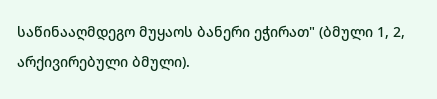საწინააღმდეგო მუყაოს ბანერი ეჭირათ" (ბმული 1, 2, არქივირებული ბმული).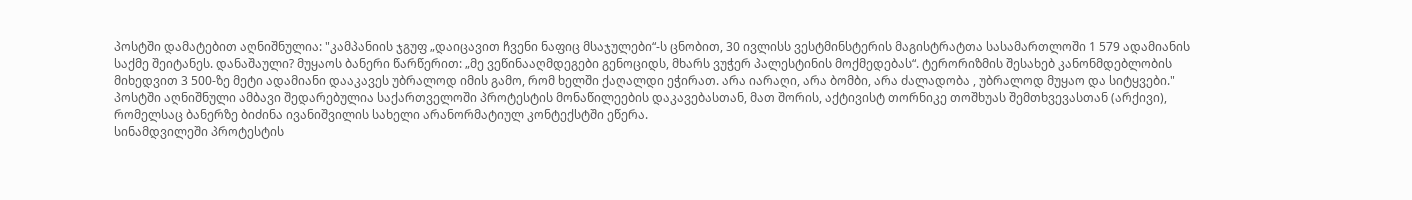პოსტში დამატებით აღნიშნულია: "კამპანიის ჯგუფ „დაიცავით ჩვენი ნაფიც მსაჯულები“-ს ცნობით, 30 ივლისს ვესტმინსტერის მაგისტრატთა სასამართლოში 1 579 ადამიანის საქმე შეიტანეს. დანაშაული? მუყაოს ბანერი წარწერით: „მე ვეწინააღმდეგები გენოციდს, მხარს ვუჭერ პალესტინის მოქმედებას“. ტერორიზმის შესახებ კანონმდებლობის მიხედვით 3 500-ზე მეტი ადამიანი დააკავეს უბრალოდ იმის გამო, რომ ხელში ქაღალდი ეჭირათ. არა იარაღი, არა ბომბი, არა ძალადობა , უბრალოდ მუყაო და სიტყვები." პოსტში აღნიშნული ამბავი შედარებულია საქართველოში პროტესტის მონაწილეების დაკავებასთან, მათ შორის, აქტივისტ თორნიკე თოშხუას შემთხვევასთან (არქივი), რომელსაც ბანერზე ბიძინა ივანიშვილის სახელი არანორმატიულ კონტექსტში ეწერა.
სინამდვილეში პროტესტის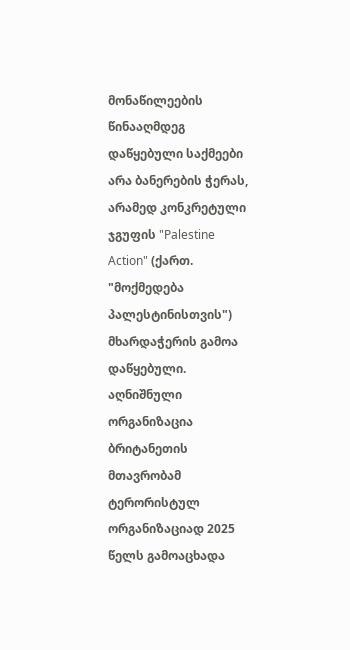მონაწილეების წინააღმდეგ დაწყებული საქმეები არა ბანერების ჭერას, არამედ კონკრეტული ჯგუფის "Palestine Action" (ქართ. "მოქმედება პალესტინისთვის") მხარდაჭერის გამოა დაწყებული. აღნიშნული ორგანიზაცია ბრიტანეთის მთავრობამ ტერორისტულ ორგანიზაციად 2025 წელს გამოაცხადა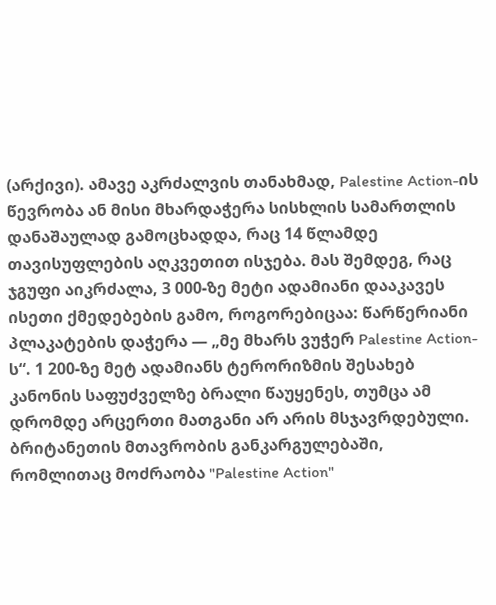(არქივი). ამავე აკრძალვის თანახმად, Palestine Action-ის წევრობა ან მისი მხარდაჭერა სისხლის სამართლის დანაშაულად გამოცხადდა, რაც 14 წლამდე თავისუფლების აღკვეთით ისჯება. მას შემდეგ, რაც ჯგუფი აიკრძალა, 3 000-ზე მეტი ადამიანი დააკავეს ისეთი ქმედებების გამო, როგორებიცაა: წარწერიანი პლაკატების დაჭერა — „მე მხარს ვუჭერ Palestine Action-ს“. 1 200-ზე მეტ ადამიანს ტერორიზმის შესახებ კანონის საფუძველზე ბრალი წაუყენეს, თუმცა ამ დრომდე არცერთი მათგანი არ არის მსჯავრდებული.
ბრიტანეთის მთავრობის განკარგულებაში, რომლითაც მოძრაობა "Palestine Action"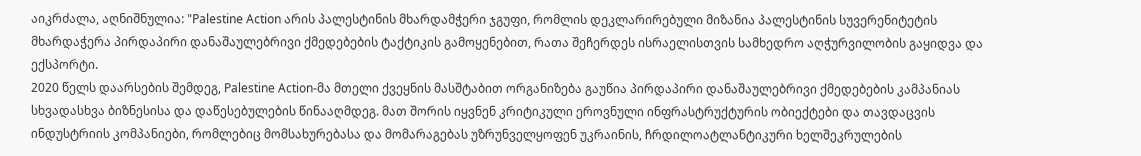აიკრძალა, აღნიშნულია: "Palestine Action არის პალესტინის მხარდამჭერი ჯგუფი, რომლის დეკლარირებული მიზანია პალესტინის სუვერენიტეტის მხარდაჭერა პირდაპირი დანაშაულებრივი ქმედებების ტაქტიკის გამოყენებით, რათა შეჩერდეს ისრაელისთვის სამხედრო აღჭურვილობის გაყიდვა და ექსპორტი.
2020 წელს დაარსების შემდეგ, Palestine Action-მა მთელი ქვეყნის მასშტაბით ორგანიზება გაუწია პირდაპირი დანაშაულებრივი ქმედებების კამპანიას სხვადასხვა ბიზნესისა და დაწესებულების წინააღმდეგ. მათ შორის იყვნენ კრიტიკული ეროვნული ინფრასტრუქტურის ობიექტები და თავდაცვის ინდუსტრიის კომპანიები, რომლებიც მომსახურებასა და მომარაგებას უზრუნველყოფენ უკრაინის, ჩრდილოატლანტიკური ხელშეკრულების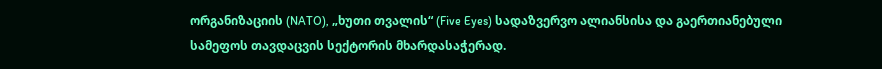ორგანიზაციის (NATO), „ხუთი თვალის“ (Five Eyes) სადაზვერვო ალიანსისა და გაერთიანებული სამეფოს თავდაცვის სექტორის მხარდასაჭერად.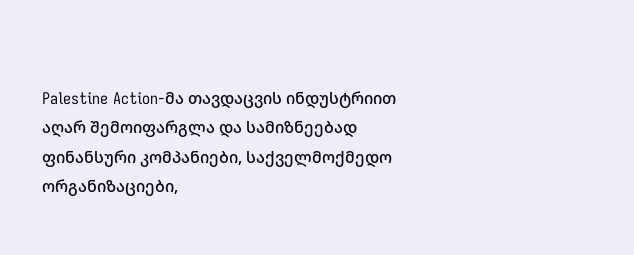Palestine Action-მა თავდაცვის ინდუსტრიით აღარ შემოიფარგლა და სამიზნეებად ფინანსური კომპანიები, საქველმოქმედო ორგანიზაციები,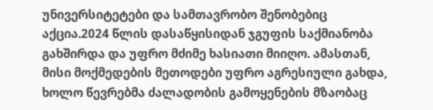უნივერსიტეტები და სამთავრობო შენობებიც აქცია.2024 წლის დასაწყისიდან ჯგუფის საქმიანობა გახშირდა და უფრო მძიმე ხასიათი მიიღო. ამასთან, მისი მოქმედების მეთოდები უფრო აგრესიული გახდა, ხოლო წევრებმა ძალადობის გამოყენების მზაობაც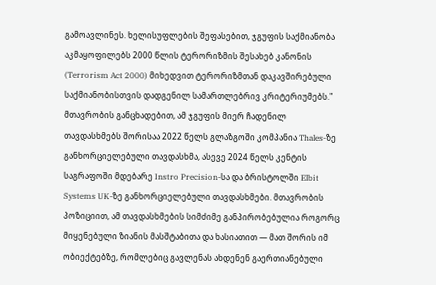გამოავლინეს. ხელისუფლების შეფასებით, ჯგუფის საქმიანობა აკმაყოფილებს 2000 წლის ტერორიზმის შესახებ კანონის (Terrorism Act 2000) მიხედვით ტერორიზმთან დაკავშირებული საქმიანობისთვის დადგენილ სამართლებრივ კრიტერიუმებს."
მთავრობის განცხადებით, ამ ჯგუფის მიერ ჩადენილ თავდასხმებს შორისაა 2022 წელს გლაზგოში კომპანია Thales-ზე განხორციელებული თავდასხმა, ასევე 2024 წელს კენტის საგრაფოში მდებარე Instro Precision-სა და ბრისტოლში Elbit Systems UK-ზე განხორციელებული თავდასხმები. მთავრობის პოზიციით, ამ თავდასხმების სიმძიმე განპირობებულია როგორც მიყენებული ზიანის მასშტაბითა და ხასიათით — მათ შორის იმ ობიექტებზე, რომლებიც გავლენას ახდენენ გაერთიანებული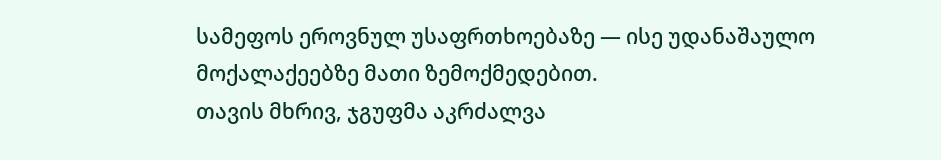სამეფოს ეროვნულ უსაფრთხოებაზე — ისე უდანაშაულო მოქალაქეებზე მათი ზემოქმედებით.
თავის მხრივ, ჯგუფმა აკრძალვა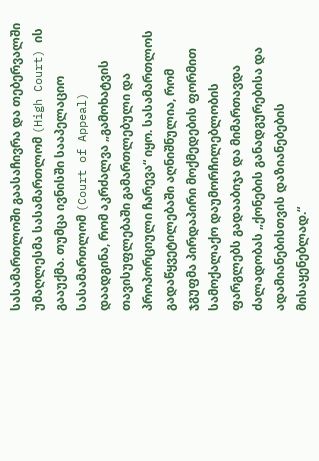სასამართლოში გაასაჩივრა და თებერვალში უმაღლესმა სასამართლომ (High Court) ის გააუქმა. თუმცა ივნისში სააპელაციო სასამართლომ (Court of Appeal) დაადგინა, რომ აკრძალვა „გამოხატვის თავისუფლებაში გამართლებული და პროპორციული ჩარევა“ იყო. სასამართლოს გადაწყვეტილებაში აღნიშნულია, რომ ჯგუფმა პირდაპირი მოქმედების ფორმით სამოქალაქო დაუმორჩილებლობის ფარგლებს გადააბიჯა და მიმართავდა ძალადობას „ქონების განადგურებისა და ადამიანებისთვის დაზიანებების მისაყენებლად.“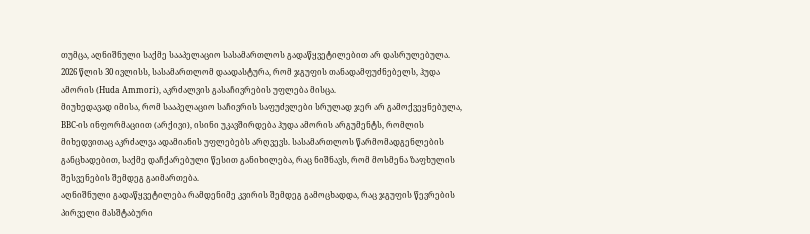თუმცა, აღნიშნული საქმე სააპელაციო სასამართლოს გადაწყვეტილებით არ დასრულებულა. 2026 წლის 30 ივლისს, სასამართლომ დაადასტურა, რომ ჯგუფის თანადამფუძნებელს, ჰუდა ამორის (Huda Ammori), აკრძალვის გასაჩივრების უფლება მისცა.
მიუხედავად იმისა, რომ სააპელაციო საჩივრის საფუძვლები სრულად ჯერ არ გამოქვეყნებულა, BBC-ის ინფორმაციით (არქივი), ისინი უკავშირდება ჰუდა ამორის არგუმენტს, რომლის მიხედვითაც აკრძალვა ადამიანის უფლებებს არღვევს. სასამართლოს წარმომადგენლების განცხადებით, საქმე დაჩქარებული წესით განიხილება, რაც ნიშნავს, რომ მოსმენა ზაფხულის შესვენების შემდეგ გაიმართება.
აღნიშნული გადაწყვეტილება რამდენიმე კვირის შემდეგ გამოცხადდა, რაც ჯგუფის წევრების პირველი მასშტაბური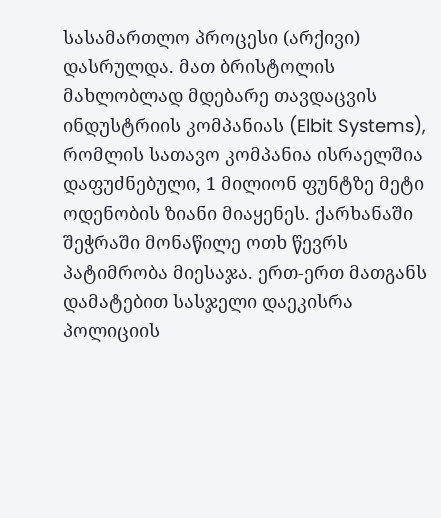სასამართლო პროცესი (არქივი) დასრულდა. მათ ბრისტოლის მახლობლად მდებარე თავდაცვის ინდუსტრიის კომპანიას (Elbit Systems), რომლის სათავო კომპანია ისრაელშია დაფუძნებული, 1 მილიონ ფუნტზე მეტი ოდენობის ზიანი მიაყენეს. ქარხანაში შეჭრაში მონაწილე ოთხ წევრს პატიმრობა მიესაჯა. ერთ-ერთ მათგანს დამატებით სასჯელი დაეკისრა პოლიციის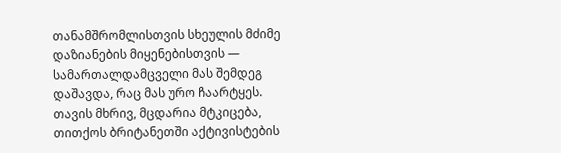თანამშრომლისთვის სხეულის მძიმე დაზიანების მიყენებისთვის — სამართალდამცველი მას შემდეგ დაშავდა, რაც მას ურო ჩაარტყეს.
თავის მხრივ, მცდარია მტკიცება, თითქოს ბრიტანეთში აქტივისტების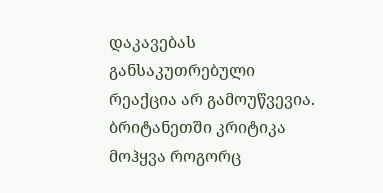დაკავებას განსაკუთრებული რეაქცია არ გამოუწვევია. ბრიტანეთში კრიტიკა მოჰყვა როგორც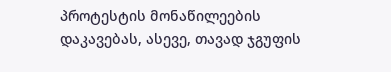პროტესტის მონაწილეების დაკავებას, ასევე, თავად ჯგუფის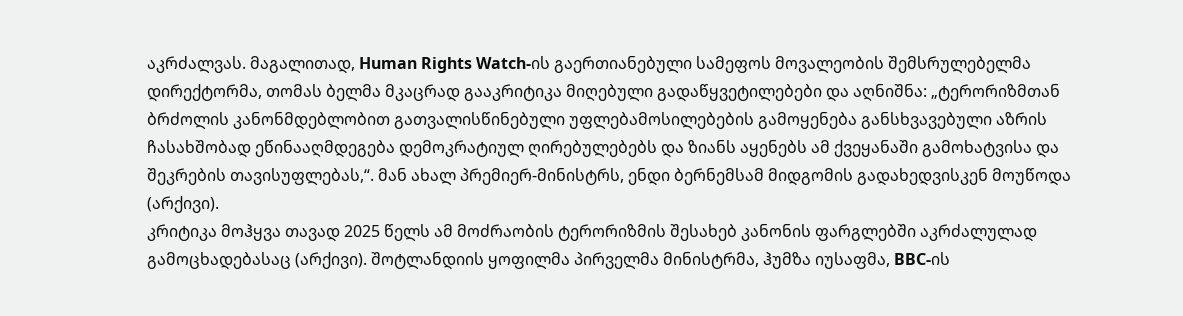აკრძალვას. მაგალითად, Human Rights Watch-ის გაერთიანებული სამეფოს მოვალეობის შემსრულებელმა დირექტორმა, თომას ბელმა მკაცრად გააკრიტიკა მიღებული გადაწყვეტილებები და აღნიშნა: „ტერორიზმთან ბრძოლის კანონმდებლობით გათვალისწინებული უფლებამოსილებების გამოყენება განსხვავებული აზრის ჩასახშობად ეწინააღმდეგება დემოკრატიულ ღირებულებებს და ზიანს აყენებს ამ ქვეყანაში გამოხატვისა და შეკრების თავისუფლებას,“. მან ახალ პრემიერ-მინისტრს, ენდი ბერნემსამ მიდგომის გადახედვისკენ მოუწოდა (არქივი).
კრიტიკა მოჰყვა თავად 2025 წელს ამ მოძრაობის ტერორიზმის შესახებ კანონის ფარგლებში აკრძალულად გამოცხადებასაც (არქივი). შოტლანდიის ყოფილმა პირველმა მინისტრმა, ჰუმზა იუსაფმა, BBC-ის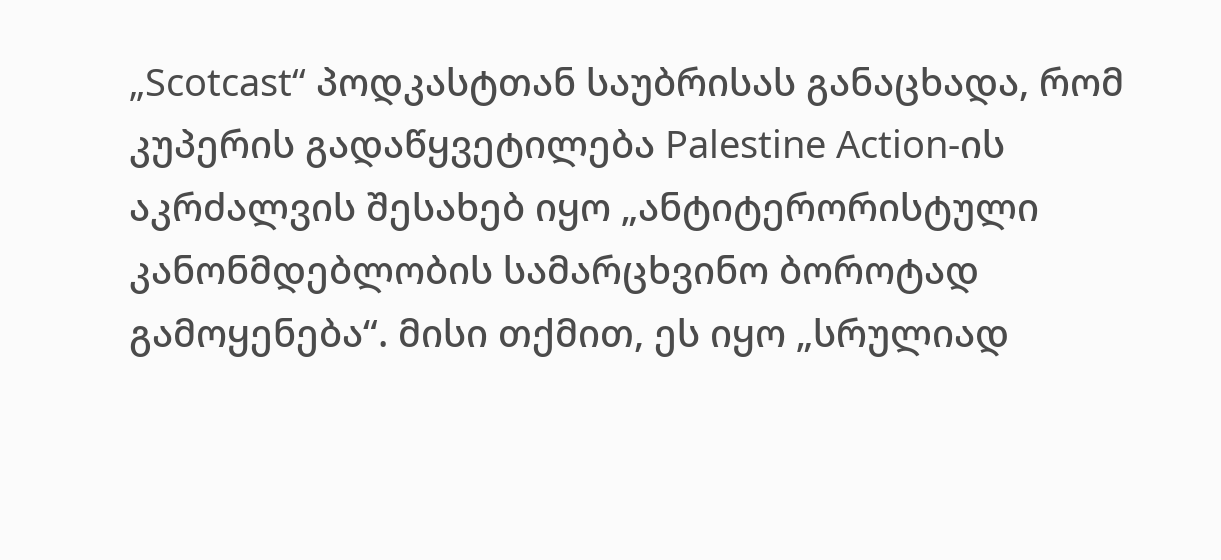„Scotcast“ პოდკასტთან საუბრისას განაცხადა, რომ კუპერის გადაწყვეტილება Palestine Action-ის აკრძალვის შესახებ იყო „ანტიტერორისტული კანონმდებლობის სამარცხვინო ბოროტად გამოყენება“. მისი თქმით, ეს იყო „სრულიად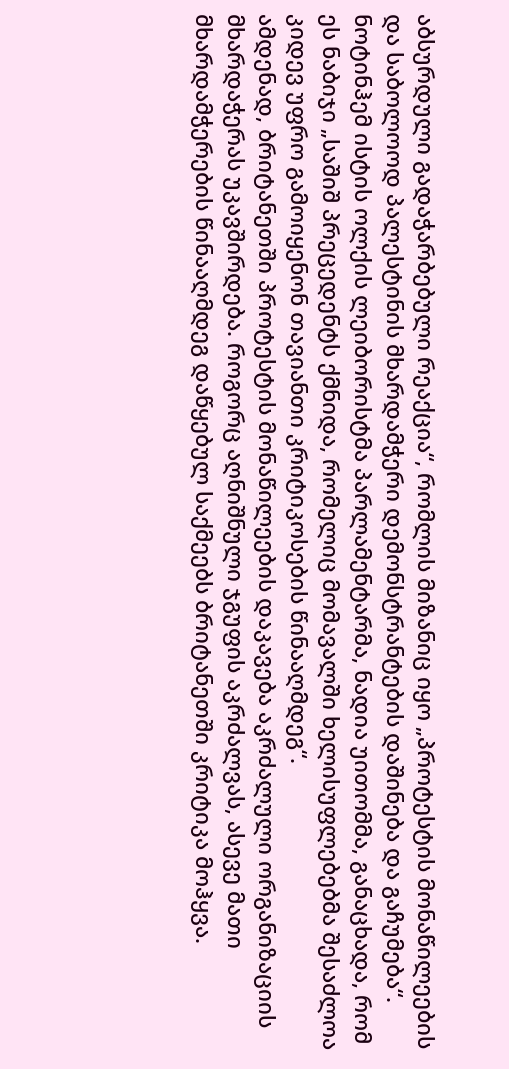აბსურდული გადაჭარბებული რეაქცია“, რომლის მიზანიც იყო „პროტესტის მონაწილეების და საბოლოოდ პალესტინის მხარდამჭერი დემონსტრანტების დაშინება და გაჩუმება“. ნოტინჰემ ისტის ოლქის ლეიბორისტმა პარლამენტარმა, ნადია უითომმა, განაცხადა, რომ ეს ნაბიჯი „საშიშ პრეცედენტს ქმნიდა, რომელიც მომავალში ხელისუფლებებმა შესაძლოა კიდევ უფრო გამოიყენონ თავიანთი კრიტიკოსების წინააღმდეგ“.
ამდენად, ბრიტანეთში პროტესტის მონაწილეების დაკავება აკრძალული ორგანიზაციის მხარდაჭერას უკავშირდება. როგორც აღნიშნული ჯგუფის აკრძალვას, ასევე მათი მხარდამჭერების წინააღმდეგ დაწყებულ საქმეებს ბრიტანეთში კრიტიკა მოჰყვა.